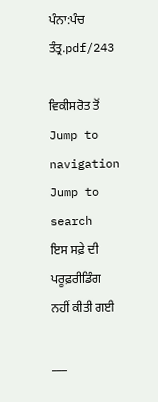ਪੰਨਾ:ਪੰਚ ਤੰਤ੍ਰ.pdf/243

ਵਿਕੀਸਰੋਤ ਤੋਂ
Jump to navigation Jump to search
ਇਸ ਸਫ਼ੇ ਦੀ ਪਰੂਫ਼ਰੀਡਿੰਗ ਨਹੀਂ ਕੀਤੀ ਗਈ

___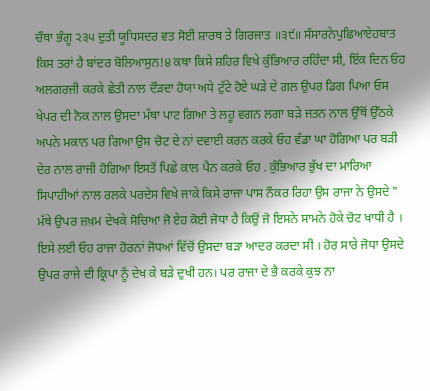ਚੌਥਾ ਭੰਗੂ ੨੩੫ ਦੁਤੀ ਯੂਧਿਸਦਰ ਵਤ ਸੋਈ ਸ਼ਾਰਥ ਤੇ ਗਿਰਜਾਤ ॥੩੯॥ ਸੰਸਾਰਨੇਪੁਛਿਆਏਹਬਾਤ ਕਿਸ ਤਰਾਂ ਹੈ ਬਾਂਦਰ ਬੋਲਿਆਸੁਨ!੪ ਕਥਾ ਕਿਸੇ ਸ਼ਹਿਰ ਵਿਖੇ ਕੁੰਭਿਆਰ ਰਹਿੰਦਾ ਸੀ, ਇੱਕ ਦਿਨ ਓਹ ਅਲਗਰਜੀ ਕਰਕੇ ਛੇਤੀ ਨਾਲ ਦੌੜਦਾ ਹੋਯਾ ਅਧੇ ਟੁੱਟੇ ਹੋਏ ਘੜੇ ਦੇ ਗਲ ਉਪਰ ਡਿਗ ਪਿਆ ਓਸ ਖੇਪਰ ਦੀ ਨੋਕ ਨਾਲ ਉਸਦਾ ਮੱਥਾ ਪਾਟ ਗਿਆ ਤੇ ਲਹੂ ਵਗਨ ਲਗਾ ਬੜੇ ਜਤਨ ਨਾਲ ਉੱਥੋਂ ਉੱਠਕੇ ਅਪਨੇ ਮਕਾਨ ਪਰ ਗਿਆ ਉਸ ਚੋਟ ਦੇ ਨਾਂ ਦਵਾਈ ਕਰਨ ਕਰਕੇ ਓਹ ਵੱਡਾ ਘਾ ਹੋਗਿਆ ਪਰ ਬੜੀ ਦੇਰ ਨਾਲ ਰਾਜੀ ਹੋਗਿਆ ਇਸਤੋਂ ਪਿਛੇ ਕਾਲ ਪੈਨ ਕਰਕੇ ਓਹ . ਕੁੰਭਿਆਰ ਭੁੱਖ ਦਾ ਮਾਰਿਆ ਸਿਪਾਹੀਆਂ ਨਾਲ ਰਲਕੇ ਪਰਦੇਸ ਵਿਖੇ ਜਾਕੇ ਕਿਸੇ ਰਾਜਾ ਪਾਸ ਨੌਕਰ ਰਿਹਾ ਉਸ ਰਾਜਾ ਨੇ ਉਸਦੇ " ਮੱਥੇ ਉਪਰ ਜ਼ਖ਼ਮ ਦੇਖਕੇ ਸੋਚਿਆ ਜੋ ਏਹ ਕੋਈ ਜੋਧਾ ਹੈ ਕਿਉਂ ਜੋ ਇਸਨੇ ਸਾਮਨੇ ਹੋਕੇ ਚੋਟ ਖਾਧੀ ਹੈ । ਇਸੇ ਲਈ ਓਹ ਰਾਜਾ ਹੋਰਨਾਂ ਜੋਧਆਂ ਵਿੱਚੋਂ ਉਸਦਾ ਬੜਾ ਆਦਰ ਕਰਦਾ ਸੀ । ਹੋਰ ਸਾਰੇ ਜੋਧਾ ਉਸਦੇ ਉਪਰ ਰਾਜੇ ਦੀ ਕ੍ਰਿਪਾ ਨੂੰ ਦੇਖ ਕੇ ਬੜੇ ਦੁਖੀ ਹਨ। ਪਰ ਰਾਜਾ ਦੇ ਭੈ ਕਰਕੇ ਕੁਝ ਨਾ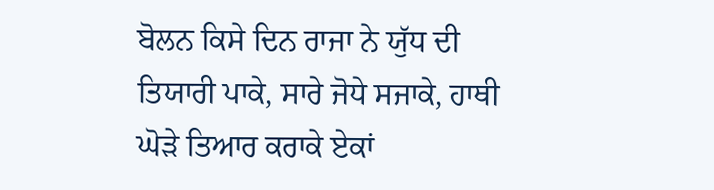ਬੋਲਨ ਕਿਸੇ ਦਿਨ ਰਾਜਾ ਨੇ ਯੁੱਧ ਦੀ ਤਿਯਾਰੀ ਪਾਕੇ, ਸਾਰੇ ਜੋਧੇ ਸਜਾਕੇ, ਹਾਥੀ ਘੋੜੇ ਤਿਆਰ ਕਰਾਕੇ ਏਕਾਂ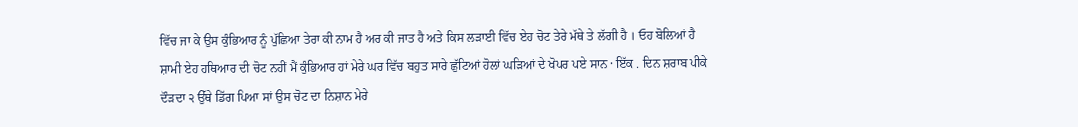ਵਿੱਚ ਜਾ ਕੇ ਉਸ ਕੁੰਭਿਆਰ ਨੂੰ ਪੁੱਛਿਆ ਤੇਰਾ ਕੀ ਨਾਮ ਹੈ ਅਰ ਕੀ ਜਾਤ ਹੈ ਅਤੇ ਕਿਸ ਲੜਾਈ ਵਿੱਚ ਏਹ ਚੋਟ ਤੇਰੇ ਮੱਥੇ ਤੇ ਲੱਗੀ ਹੈ । ਓਹ ਬੋਲਿਆਂ ਹੈ ਸ਼ਾਮੀ ਏਹ ਹਥਿਆਰ ਦੀ ਚੋਟ ਨਹੀਂ ਮੈਂ ਕੁੰਭਿਆਰ ਹਾਂ ਮੇਰੇ ਘਰ ਵਿੱਚ ਬਹੁਤ ਸਾਰੇ ਛੁੱਟਿਆਂ ਹੋਲਾਂ ਘੜਿਆਂ ਦੇ ਖੋਪਰ ਪਏ ਸਾਨ · ਇੱਕ . ਦਿਨ ਸ਼ਰਾਬ ਪੀਕੇ ਦੌੜਦਾ ੨ ਉੱਥੇ ਡਿੱਗ ਪਿਆ ਸਾਂ ਉਸ ਚੋਟ ਦਾ ਨਿਸ਼ਾਨ ਮੇਰੇ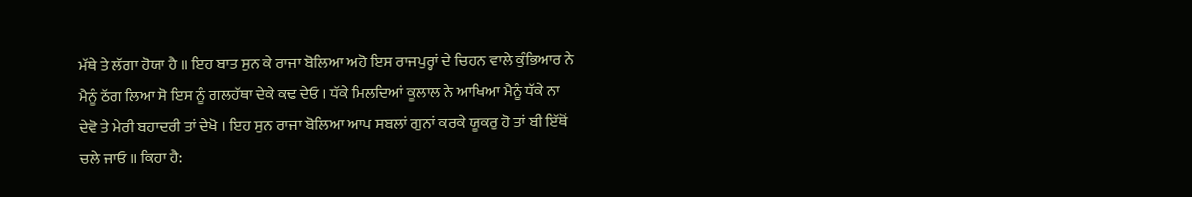ਮੱਥੇ ਤੇ ਲੱਗਾ ਹੋਯਾ ਹੈ ॥ ਇਹ ਬਾਤ ਸੁਨ ਕੇ ਰਾਜਾ ਬੋਲਿਆ ਅਹੋ ਇਸ ਰਾਜਪੁਰ੍ਹਾਂ ਦੇ ਚਿਹਨ ਵਾਲੇ ਕੁੰਭਿਆਰ ਨੇ ਮੈਨੂੰ ਠੱਗ ਲਿਆ ਸੋ ਇਸ ਨੂੰ ਗਲਹੱਥਾ ਦੇਕੇ ਕਢ ਦੇਓ । ਧੱਕੇ ਮਿਲਦਿਆਂ ਕੂਲਾਲ ਨੇ ਆਖਿਆ ਮੈਨੂੰ ਧੱਕੇ ਨਾ ਦੇਵੋ ਤੇ ਮੇਰੀ ਬਹਾਦਰੀ ਤਾਂ ਦੇਖੋ । ਇਹ ਸੁਨ ਰਾਜਾ ਬੋਲਿਆ ਆਪ ਸਬਲਾਂ ਗੁਨਾਂ ਕਰਕੇ ਯੂਕਰੁ ਹੋ ਤਾਂ ਬੀ ਇੱਥੋਂ ਚਲੇ ਜਾਓ ॥ ਕਿਹਾ ਹੈ: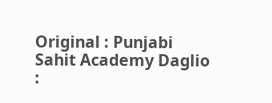Original : Punjabi Sahit Academy Daglio :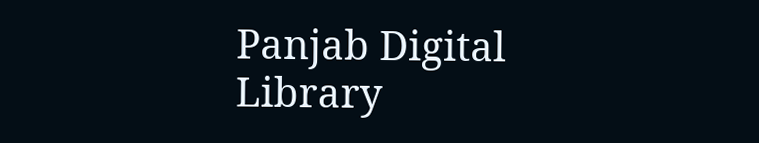Panjab Digital Library